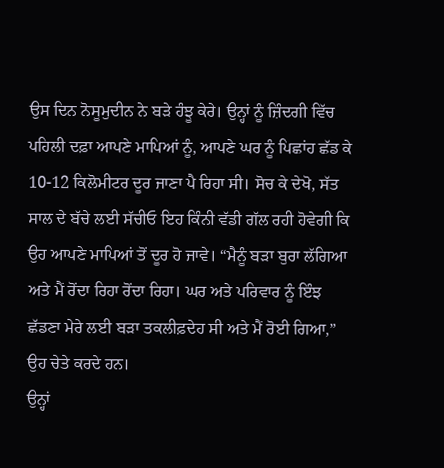ਉਸ ਦਿਨ ਨੋਸੂਮੁਦੀਨ ਨੇ ਬੜੇ ਹੰਝੂ ਕੇਰੇ। ਉਨ੍ਹਾਂ ਨੂੰ ਜ਼ਿੰਦਗੀ ਵਿੱਚ ਪਹਿਲੀ ਦਫ਼ਾ ਆਪਣੇ ਮਾਪਿਆਂ ਨੂੰ, ਆਪਣੇ ਘਰ ਨੂੰ ਪਿਛਾਂਹ ਛੱਡ ਕੇ 10-12 ਕਿਲੋਮੀਟਰ ਦੂਰ ਜਾਣਾ ਪੈ ਰਿਹਾ ਸੀ। ਸੋਚ ਕੇ ਦੇਖੋ, ਸੱਤ ਸਾਲ ਦੇ ਬੱਚੇ ਲਈ ਸੱਚੀਓ ਇਹ ਕਿੰਨੀ ਵੱਡੀ ਗੱਲ ਰਹੀ ਹੋਵੇਗੀ ਕਿ ਉਹ ਆਪਣੇ ਮਾਪਿਆਂ ਤੋਂ ਦੂਰ ਹੋ ਜਾਵੇ। “ਮੈਨੂੰ ਬੜਾ ਬੁਰਾ ਲੱਗਿਆ ਅਤੇ ਮੈਂ ਰੋਂਦਾ ਰਿਹਾ ਰੋਂਦਾ ਰਿਹਾ। ਘਰ ਅਤੇ ਪਰਿਵਾਰ ਨੂੰ ਇੰਝ ਛੱਡਣਾ ਮੇਰੇ ਲਈ ਬੜਾ ਤਕਲੀਫ਼ਦੇਹ ਸੀ ਅਤੇ ਮੈਂ ਰੋਈ ਗਿਆ,” ਉਹ ਚੇਤੇ ਕਰਦੇ ਹਨ।
ਉਨ੍ਹਾਂ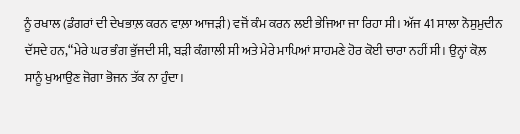ਨੂੰ ਰਖਾਲ (ਡੰਗਰਾਂ ਦੀ ਦੇਖਭਾਲ਼ ਕਰਨ ਵਾਲ਼ਾ ਆਜੜੀ) ਵਜੋਂ ਕੰਮ ਕਰਨ ਲਈ ਭੇਜਿਆ ਜਾ ਰਿਹਾ ਸੀ। ਅੱਜ 41 ਸਾਲਾ ਨੋਸੁਮੁਦੀਨ ਦੱਸਦੇ ਹਨ,“ਮੇਰੇ ਘਰ ਭੰਗ ਭੁੱਜਦੀ ਸੀ, ਬੜੀ ਕੰਗਾਲੀ ਸੀ ਅਤੇ ਮੇਰੇ ਮਾਪਿਆਂ ਸਾਹਮਣੇ ਹੋਰ ਕੋਈ ਚਾਰਾ ਨਹੀਂ ਸੀ। ਉਨ੍ਹਾਂ ਕੋਲ਼ ਸਾਨੂੰ ਖੁਆਉਣ ਜੋਗਾ ਭੋਜਨ ਤੱਕ ਨਾ ਹੁੰਦਾ।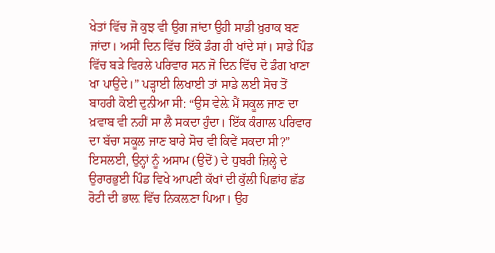ਖੇਤਾਂ ਵਿੱਚ ਜੋ ਕੁਝ ਵੀ ਉਗ ਜਾਂਦਾ ਉਹੀ ਸਾਡੀ ਖ਼ੁਰਾਕ ਬਣ ਜਾਂਦਾ। ਅਸੀਂ ਦਿਨ ਵਿੱਚ ਇੱਕੋ ਡੰਗ ਹੀ ਖਾਂਦੇ ਸਾਂ। ਸਾਡੇ ਪਿੰਡ ਵਿੱਚ ਬੜੇ ਵਿਰਲੇ ਪਰਿਵਾਰ ਸਨ ਜੋ ਦਿਨ ਵਿੱਚ ਦੋ ਡੰਗ ਖਾਣਾ ਖਾ ਪਾਉਂਦੇ।” ਪੜ੍ਹਾਈ ਲਿਖਾਈ ਤਾਂ ਸਾਡੇ ਲਈ ਸੋਚ ਤੋਂ ਬਾਹਰੀ ਕੋਈ ਦੁਨੀਆ ਸੀ: “ਉਸ ਵੇਲ਼ੇ ਮੈਂ ਸਕੂਲ ਜਾਣ ਦਾ ਖ਼ਵਾਬ ਵੀ ਨਹੀਂ ਸਾ ਲੈ ਸਕਦਾ ਹੁੰਦਾ। ਇੱਕ ਕੰਗਾਲ ਪਰਿਵਾਰ ਦਾ ਬੱਚਾ ਸਕੂਲ ਜਾਣ ਬਾਰੇ ਸੋਚ ਵੀ ਕਿਵੇਂ ਸਕਦਾ ਸੀ?”
ਇਸਲਈ, ਉਨ੍ਹਾਂ ਨੂੰ ਅਸਾਮ (ਉਦੋਂ) ਦੇ ਧੁਬਰੀ ਜ਼ਿਲ੍ਹੇ ਦੇ ਉਰਾਰਭੁਈ ਪਿੰਡ ਵਿਖੇ ਆਪਣੀ ਕੱਖਾਂ ਦੀ ਕੁੱਲੀ ਪਿਛਾਂਹ ਛੱਡ ਰੋਟੀ ਦੀ ਭਾਲ਼ ਵਿੱਚ ਨਿਕਲ਼ਣਾ ਪਿਆ। ਉਹ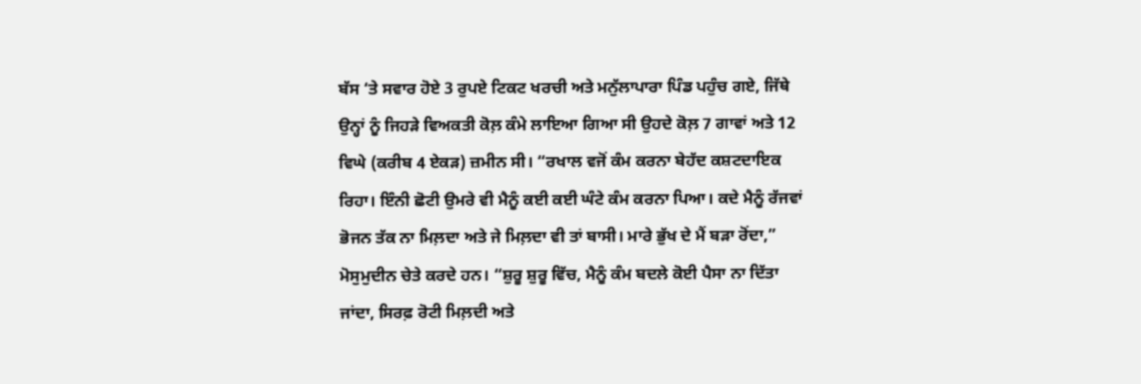ਬੱਸ ‘ਤੇ ਸਵਾਰ ਹੋਏ 3 ਰੁਪਏ ਟਿਕਟ ਖਰਚੀ ਅਤੇ ਮਨੁੱਲਾਪਾਰਾ ਪਿੰਡ ਪਹੁੰਚ ਗਏ, ਜਿੱਥੇ ਉਨ੍ਹਾਂ ਨੂੰ ਜਿਹੜੇ ਵਿਅਕਤੀ ਕੋਲ਼ ਕੰਮੇ ਲਾਇਆ ਗਿਆ ਸੀ ਉਹਦੇ ਕੋਲ਼ 7 ਗਾਵਾਂ ਅਤੇ 12 ਵਿਘੇ (ਕਰੀਬ 4 ਏਕੜ) ਜ਼ਮੀਨ ਸੀ। “ਰਖਾਲ ਵਜੋਂ ਕੰਮ ਕਰਨਾ ਬੇਹੱਦ ਕਸ਼ਟਦਾਇਕ ਰਿਹਾ। ਇੰਨੀ ਛੋਟੀ ਉਮਰੇ ਵੀ ਮੈਨੂੰ ਕਈ ਕਈ ਘੰਟੇ ਕੰਮ ਕਰਨਾ ਪਿਆ। ਕਦੇ ਮੈਨੂੰ ਰੱਜਵਾਂ ਭੋਜਨ ਤੱਕ ਨਾ ਮਿਲ਼ਦਾ ਅਤੇ ਜੇ ਮਿਲ਼ਦਾ ਵੀ ਤਾਂ ਬਾਸੀ। ਮਾਰੇ ਭੁੱਖ ਦੇ ਮੈਂ ਬੜਾ ਰੋਂਦਾ,” ਮੋਸੁਮੁਦੀਨ ਚੇਤੇ ਕਰਦੇ ਹਨ। “ਸ਼ੁਰੂ ਸ਼ੁਰੂ ਵਿੱਚ, ਮੈਨੂੰ ਕੰਮ ਬਦਲੇ ਕੋਈ ਪੈਸਾ ਨਾ ਦਿੱਤਾ ਜਾਂਦਾ, ਸਿਰਫ਼ ਰੋਟੀ ਮਿਲ਼ਦੀ ਅਤੇ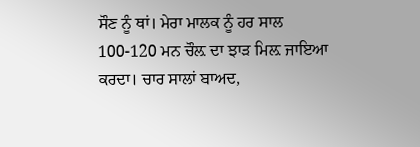ਸੌਣ ਨੂੰ ਥਾਂ। ਮੇਰਾ ਮਾਲਕ ਨੂੰ ਹਰ ਸਾਲ 100-120 ਮਨ ਚੌਲ਼ ਦਾ ਝਾੜ ਮਿਲ਼ ਜਾਇਆ ਕਰਦਾ। ਚਾਰ ਸਾਲਾਂ ਬਾਅਦ,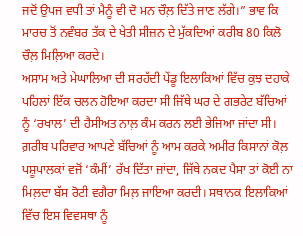ਜਦੋਂ ਉਪਜ ਵਧੀ ਤਾਂ ਮੈਨੂੰ ਵੀ ਦੋ ਮਨ ਚੌਲ਼ ਦਿੱਤੇ ਜਾਣ ਲੱਗੇ।” ਭਾਵ ਕਿ ਮਾਰਚ ਤੋਂ ਨਵੰਬਰ ਤੱਕ ਦੇ ਖੇਤੀ ਸੀਜ਼ਨ ਦੇ ਮੁੱਕਦਿਆਂ ਕਰੀਬ 80 ਕਿਲੋ ਚੌਲ਼ ਮਿਲ਼ਿਆ ਕਰਦੇ।
ਅਸਾਮ ਅਤੇ ਮੇਘਾਲਿਆ ਦੀ ਸਰਹੱਦੀ ਪੇਂਡੂ ਇਲਾਕਿਆਂ ਵਿੱਚ ਕੁਝ ਦਹਾਕੇ ਪਹਿਲਾਂ ਇੱਕ ਚਲਨ ਹੋਇਆ ਕਰਦਾ ਸੀ ਜਿੱਥੇ ਘਰ ਦੇ ਗਭਰੇਟ ਬੱਚਿਆਂ ਨੂੰ ‘ਰਖਾਲ’ ਦੀ ਹੈਸੀਅਤ ਨਾਲ਼ ਕੰਮ ਕਰਨ ਲਈ ਭੇਜਿਆ ਜਾਂਦਾ ਸੀ। ਗ਼ਰੀਬ ਪਰਿਵਾਰ ਆਪਣੇ ਬੱਚਿਆਂ ਨੂੰ ਆਮ ਕਰਕੇ ਅਮੀਰ ਕਿਸਾਨਾਂ ਕੋਲ਼ ਪਸ਼ੂਪਾਲਕਾਂ ਵਜੋਂ ‘ਕੰਮੀਂ’ ਰੱਖ ਦਿੱਤਾ ਜਾਂਦਾ, ਜਿੱਥੇ ਨਕਦ ਪੈਸਾ ਤਾਂ ਕੋਈ ਨਾ ਮਿਲ਼ਦਾ ਬੱਸ ਰੋਟੀ ਵਗੈਰਾ ਮਿਲ਼ ਜਾਇਆ ਕਰਦੀ। ਸਥਾਨਕ ਇਲਾਕਿਆਂ ਵਿੱਚ ਇਸ ਵਿਵਸਥਾ ਨੂੰ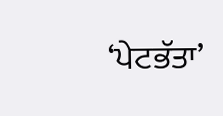‘ਪੇਟਭੱਤਾ’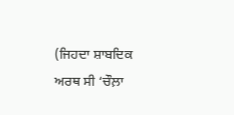(ਜਿਹਦਾ ਸ਼ਾਬਦਿਕ ਅਰਥ ਸੀ ‘ਚੌਲ਼ਾ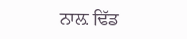ਨਾਲ਼ ਢਿੱਡ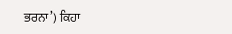ਭਰਨਾ’) ਕਿਹਾ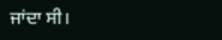ਜਾਂਦਾ ਸੀ।